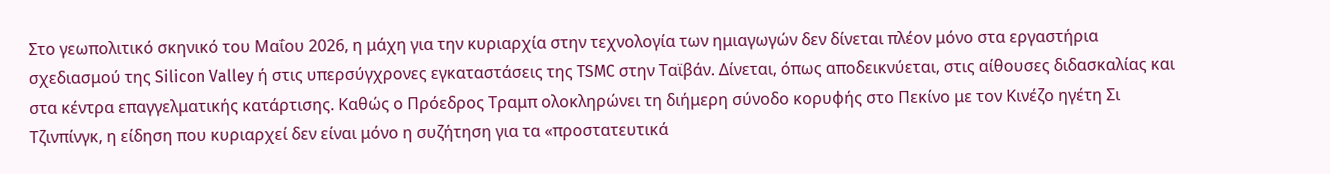Στο γεωπολιτικό σκηνικό του Μαΐου 2026, η μάχη για την κυριαρχία στην τεχνολογία των ημιαγωγών δεν δίνεται πλέον μόνο στα εργαστήρια σχεδιασμού της Silicon Valley ή στις υπερσύγχρονες εγκαταστάσεις της TSMC στην Ταϊβάν. Δίνεται, όπως αποδεικνύεται, στις αίθουσες διδασκαλίας και στα κέντρα επαγγελματικής κατάρτισης. Καθώς ο Πρόεδρος Τραμπ ολοκληρώνει τη διήμερη σύνοδο κορυφής στο Πεκίνο με τον Κινέζο ηγέτη Σι Τζινπίνγκ, η είδηση που κυριαρχεί δεν είναι μόνο η συζήτηση για τα «προστατευτικά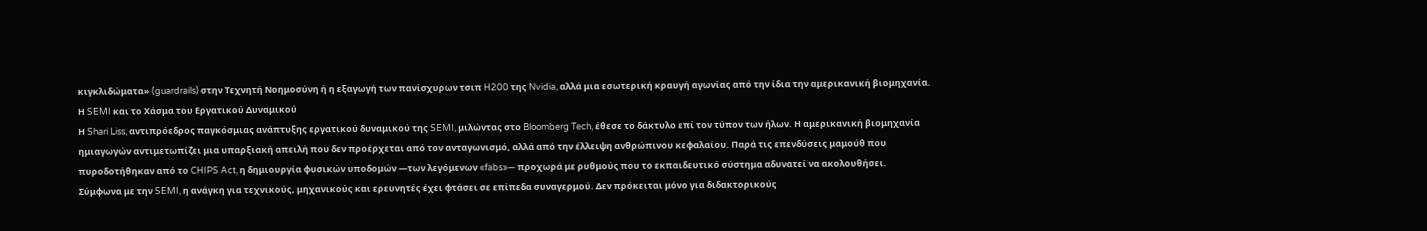κιγκλιδώματα» (guardrails) στην Τεχνητή Νοημοσύνη ή η εξαγωγή των πανίσχυρων τσιπ H200 της Nvidia, αλλά μια εσωτερική κραυγή αγωνίας από την ίδια την αμερικανική βιομηχανία.
Η SEMI και το Χάσμα του Εργατικού Δυναμικού
Η Shari Liss, αντιπρόεδρος παγκόσμιας ανάπτυξης εργατικού δυναμικού της SEMI, μιλώντας στο Bloomberg Tech, έθεσε το δάκτυλο επί τον τύπον των ήλων. Η αμερικανική βιομηχανία ημιαγωγών αντιμετωπίζει μια υπαρξιακή απειλή που δεν προέρχεται από τον ανταγωνισμό, αλλά από την έλλειψη ανθρώπινου κεφαλαίου. Παρά τις επενδύσεις μαμούθ που πυροδοτήθηκαν από το CHIPS Act, η δημιουργία φυσικών υποδομών —των λεγόμενων «fabs»— προχωρά με ρυθμούς που το εκπαιδευτικό σύστημα αδυνατεί να ακολουθήσει.
Σύμφωνα με την SEMI, η ανάγκη για τεχνικούς, μηχανικούς και ερευνητές έχει φτάσει σε επίπεδα συναγερμού. Δεν πρόκειται μόνο για διδακτορικούς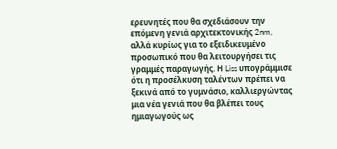ερευνητές που θα σχεδιάσουν την επόμενη γενιά αρχιτεκτονικής 2nm, αλλά κυρίως για το εξειδικευμένο προσωπικό που θα λειτουργήσει τις γραμμές παραγωγής. Η Liss υπογράμμισε ότι η προσέλκυση ταλέντων πρέπει να ξεκινά από το γυμνάσιο, καλλιεργώντας μια νέα γενιά που θα βλέπει τους ημιαγωγούς ως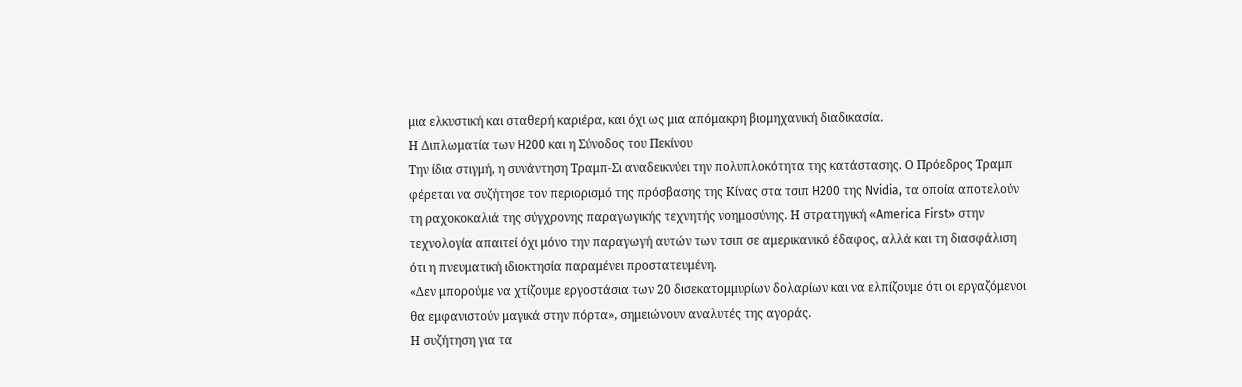μια ελκυστική και σταθερή καριέρα, και όχι ως μια απόμακρη βιομηχανική διαδικασία.
Η Διπλωματία των H200 και η Σύνοδος του Πεκίνου
Την ίδια στιγμή, η συνάντηση Τραμπ-Σι αναδεικνύει την πολυπλοκότητα της κατάστασης. Ο Πρόεδρος Τραμπ φέρεται να συζήτησε τον περιορισμό της πρόσβασης της Κίνας στα τσιπ H200 της Nvidia, τα οποία αποτελούν τη ραχοκοκαλιά της σύγχρονης παραγωγικής τεχνητής νοημοσύνης. Η στρατηγική «America First» στην τεχνολογία απαιτεί όχι μόνο την παραγωγή αυτών των τσιπ σε αμερικανικό έδαφος, αλλά και τη διασφάλιση ότι η πνευματική ιδιοκτησία παραμένει προστατευμένη.
«Δεν μπορούμε να χτίζουμε εργοστάσια των 20 δισεκατομμυρίων δολαρίων και να ελπίζουμε ότι οι εργαζόμενοι θα εμφανιστούν μαγικά στην πόρτα», σημειώνουν αναλυτές της αγοράς.
Η συζήτηση για τα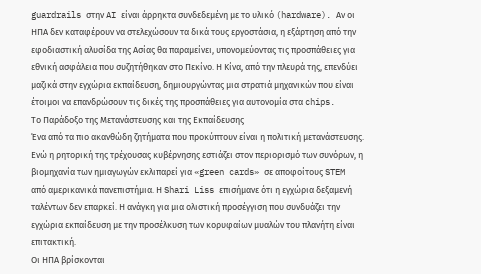guardrails στην AI είναι άρρηκτα συνδεδεμένη με το υλικό (hardware). Αν οι ΗΠΑ δεν καταφέρουν να στελεχώσουν τα δικά τους εργοστάσια, η εξάρτηση από την εφοδιαστική αλυσίδα της Ασίας θα παραμείνει, υπονομεύοντας τις προσπάθειες για εθνική ασφάλεια που συζητήθηκαν στο Πεκίνο. Η Κίνα, από την πλευρά της, επενδύει μαζικά στην εγχώρια εκπαίδευση, δημιουργώντας μια στρατιά μηχανικών που είναι έτοιμοι να επανδρώσουν τις δικές της προσπάθειες για αυτονομία στα chips.
Το Παράδοξο της Μετανάστευσης και της Εκπαίδευσης
Ένα από τα πιο ακανθώδη ζητήματα που προκύπτουν είναι η πολιτική μετανάστευσης. Ενώ η ρητορική της τρέχουσας κυβέρνησης εστιάζει στον περιορισμό των συνόρων, η βιομηχανία των ημιαγωγών εκλιπαρεί για «green cards» σε αποφοίτους STEM από αμερικανικά πανεπιστήμια. Η Shari Liss επισήμανε ότι η εγχώρια δεξαμενή ταλέντων δεν επαρκεί. Η ανάγκη για μια ολιστική προσέγγιση που συνδυάζει την εγχώρια εκπαίδευση με την προσέλκυση των κορυφαίων μυαλών του πλανήτη είναι επιτακτική.
Οι ΗΠΑ βρίσκονται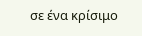σε ένα κρίσιμο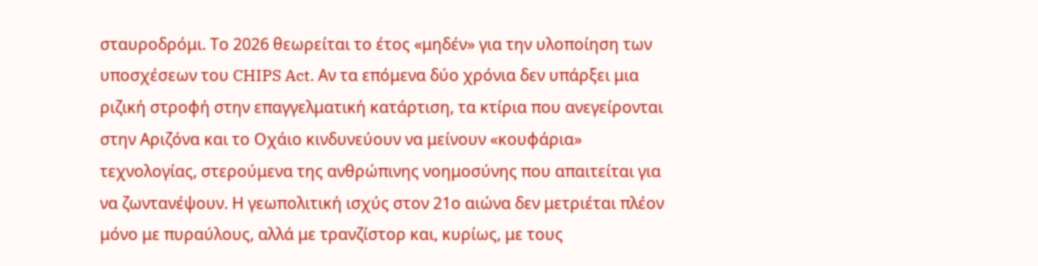σταυροδρόμι. Το 2026 θεωρείται το έτος «μηδέν» για την υλοποίηση των υποσχέσεων του CHIPS Act. Αν τα επόμενα δύο χρόνια δεν υπάρξει μια ριζική στροφή στην επαγγελματική κατάρτιση, τα κτίρια που ανεγείρονται στην Αριζόνα και το Οχάιο κινδυνεύουν να μείνουν «κουφάρια» τεχνολογίας, στερούμενα της ανθρώπινης νοημοσύνης που απαιτείται για να ζωντανέψουν. Η γεωπολιτική ισχύς στον 21ο αιώνα δεν μετριέται πλέον μόνο με πυραύλους, αλλά με τρανζίστορ και, κυρίως, με τους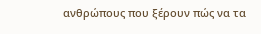ανθρώπους που ξέρουν πώς να τα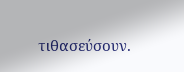τιθασεύσουν.